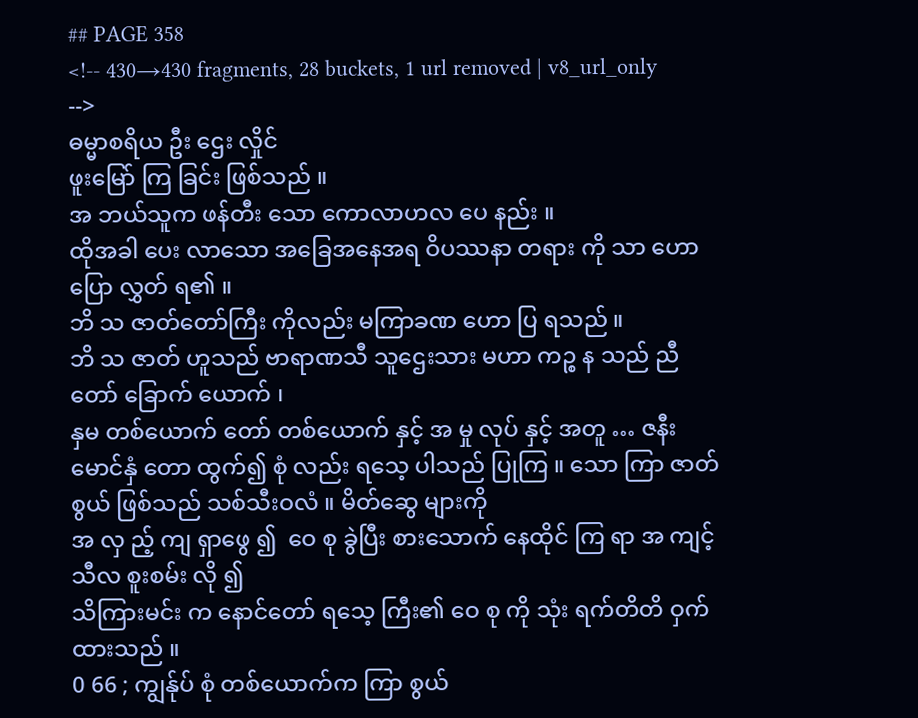## PAGE 358
<!-- 430→430 fragments, 28 buckets, 1 url removed | v8_url_only -->
ဓမ္မာစရိယ ဦး ဌေး လှိုင်
ဖူးမြော် ကြ ခြင်း ဖြစ်သည် ။
အ ဘယ်သူက ဖန်တီး သော ကောလာဟလ ပေ နည်း ။
ထိုအခါ ပေး လာသော အခြေအနေအရ ဝိပဿနာ တရား ကို သာ ဟောပြော လွှတ် ရ၏ ။
ဘိ သ ဇာတ်တော်ကြီး ကိုလည်း မကြာခဏ ဟော ပြ ရသည် ။
ဘိ သ ဇာတ် ဟူသည် ဗာရာဏသီ သူဌေးသား မဟာ ကဉ္စ န သည် ညီတော် ခြောက် ယောက် ၊
နှမ တစ်ယောက် တော် တစ်ယောက် နှင့် အ မှု လုပ် နှင့် အတူ … ဇနီးမောင်နှံ တော ထွက်၍ စုံ လည်း ရသေ့ ပါသည် ပြုကြ ။ သော ကြာ ဇာတ် စွယ် ဖြစ်သည် သစ်သီးဝလံ ။ မိတ်ဆွေ များကို
အ လှ ည့် ကျ ရှာဖွေ ၍  ဝေ စု ခွဲပြီး စားသောက် နေထိုင် ကြ ရာ အ ကျင့် သီလ စူးစမ်း လို ၍
သိကြားမင်း က နောင်တော် ရသေ့ ကြီး၏ ဝေ စု ကို သုံး ရက်တိတိ ဝှက် ထားသည် ။
0 66 ; ကျွန်ုပ် စုံ တစ်ယောက်က ကြာ စွယ်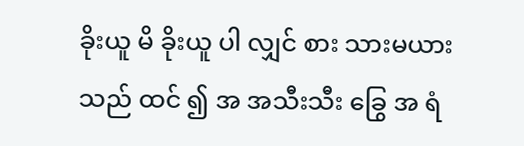ခိုးယူ မိ ခိုးယူ ပါ လျှင် စား သားမယား သည် ထင် ၍ အ အသီးသီး ခြွေ အ ရံ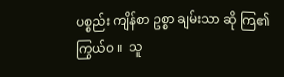ပစ္စည်း ကျိန်စာ ဥစ္စာ ချမ်းသာ ဆို ကြ၏ ကြွယ်ဝ ။  သူ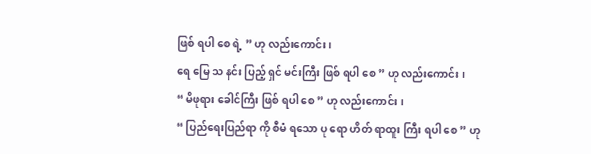ဖြစ် ရပါ စေ ရဲ့ ” ဟု လည်းကောင်း ၊
ရေ မြေ သ နင်း ပြည့် ရှင် မင်းကြီး ဖြစ် ရပါ စေ ” ဟု လည်းကောင်း ၊
“ မိဖုရား ခေါင်ကြီး ဖြစ် ရပါ စေ ” ဟု လည်းကောင်း ၊
“ ပြည်ရေးပြည်ရာ ကို စီမံ ရသော ပု ရော ဟိတ် ရာထူး ကြီး ရပါ စေ ” ဟု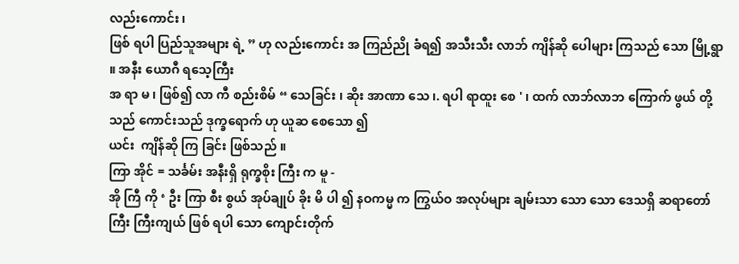လည်းကောင်း ၊
ဖြစ် ရပါ ပြည်သူအများ ရဲ့ ” ဟု လည်းကောင်း အ ကြည်ညို ခံရ၍ အသီးသီး လာဘ် ကျိန်ဆို ပေါများ ကြသည် သော မြို့ရွာ ။ အနီး ယောဂီ ရသေ့ကြီး
အ ရာ မ ၊ ဖြစ်၍ လာ ကီ စည်းစိမ် “ သေခြင်း ၊ ဆိုး အာဏာ သေ ၊. ရပါ ရာထူး စေ ' ၊ ထက် လာဘ်လာဘ ကြောက် ဖွယ် တို့သည် ကောင်းသည် ဒုက္ခရောက် ဟု ယူဆ စေသော ၍
ယင်း  ကျိန်ဆို ကြ ခြင်း ဖြစ်သည် ။
ကြာ အိုင် = သင်္ခမ်း အနီးရှိ ရုက္ခစိုး ကြီး က မူ -
အို ကြီ ကို ‘ ဦး ကြာ စီး စွယ် အုပ်ချုပ် ခိုး မိ ပါ ၍ နဝကမ္မ က ကြွယ်ဝ အလုပ်များ ချမ်းသာ သော သော ဒေသရှိ ဆရာတော်ကြီး ကြီးကျယ် ဖြစ် ရပါ သော ကျောင်းတိုက်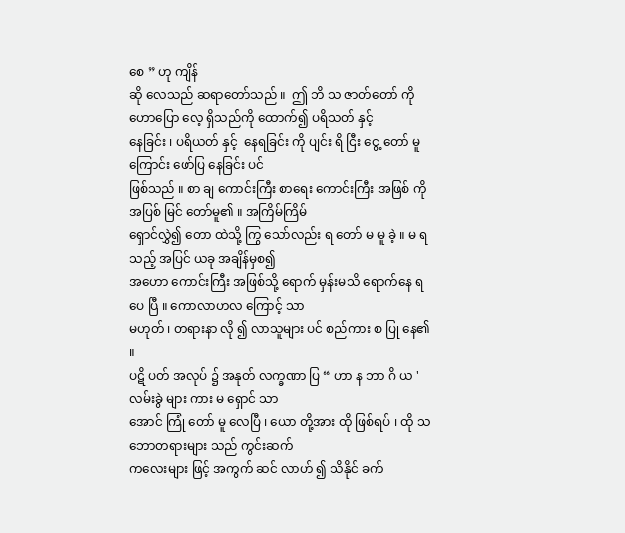စေ ” ဟု ကျိန်
ဆို လေသည် ဆရာတော်သည် ။  ဤ ဘိ သ ဇာတ်တော် ကို ဟောပြော လေ့ ရှိသည်ကို ထောက်၍ ပရိသတ် နှင့်
နေခြင်း ၊ ပရိယတ် နှင့်  နေရခြင်း ကို ပျင်း ရိ ငြီး ငွေ့ တော် မူ ကြောင်း ဖော်ပြ နေခြင်း ပင်
ဖြစ်သည် ။ စာ ချ ကောင်းကြီး စာရေး ကောင်းကြီး အဖြစ် ကို အပြစ် မြင် တော်မူ၏ ။ အကြိမ်ကြိမ်
ရှောင်လွှဲ၍ တော ထဲသို့ ကြွ သော်လည်း ရ တော် မ မူ ခဲ့ ။ မ ရ သည့် အပြင် ယခု အချိန်မှစ၍
အဟော ကောင်းကြီး အဖြစ်သို့ ရောက် မှန်းမသိ ရောက်နေ ရ ပေ ပြီ ။ ကောလာဟလ ကြောင့် သာ
မဟုတ် ၊ တရားနာ လို ၍ လာသူများ ပင် စည်ကား စ ပြု နေ၏ ။
ပဋိ ပတ် အလုပ် ၌ အနုတ် လက္ခဏာ ပြ “ ဟာ န ဘာ ဂိ ယ ' လမ်းခွဲ များ ကား မ ရှောင် သာ
အောင် ကြုံ တော် မူ လေပြီ ၊ ယော တို့အား ထို ဖြစ်ရပ် ၊ ထို သဘောတရားများ သည် ကွင်းဆက်
ကလေးများ ဖြင့် အကွက် ဆင် လာဟ် ၍ သိနိုင် ခက်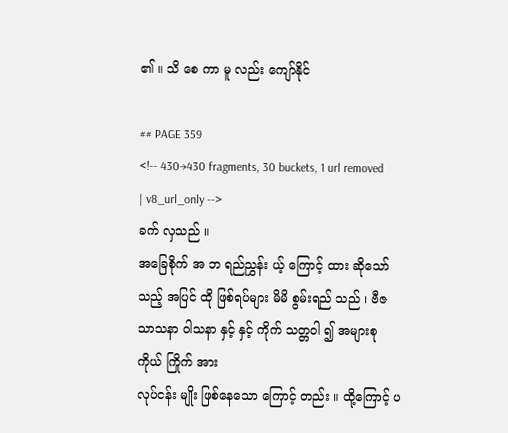၏ ။ သိ စေ ကာ မူ လည်း ကျော်နိုင်

## PAGE 359
<!-- 430→430 fragments, 30 buckets, 1 url removed | v8_url_only -->
ခက် လှသည် ။
အခြေစိုက် အ ဘ ရည်ညွှန်း ယ့် ကြောင့် ထား ဆိုသော် သည့် အပြင် ထို ဖြစ်ရပ်များ မိမိ စွမ်းရည် သည် ၊ ဗီဇ သာသနာ ဝါသနာ နှင့် နှင့် ကိုက် သတ္တဝါ ၍ အများစု ကိုယ် ကြိုက် အား
လုပ်ငန်း မျိုး ဖြစ်နေသော ကြောင့် တည်း ။ ထို့ကြောင့် ပ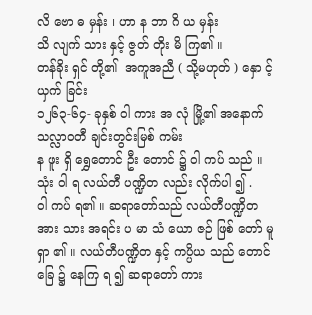လိ ဗော ဓ မှန်း ၊ ဟာ န ဘာ ဂိ ယ မှန်း
သိ လျက် သား နှင့် ဇွတ် တိုး မိ ကြ၏ ။
တန်ခိုး ရှင် တို့၏  အကူအညီ ( သို့မဟုတ် ) နှော င့် ယှက် ခြင်း
၁၂၆၃-၆၄- ခုနှစ် ဝါ ကား အ လုံ မြို့၏ အနောက် သလ္လာဝတီ ချင်းတွင်းမြစ် ကမ်း
န ဖူး ရှိ ရွှေတောင် ဦး တောင် ၌ ဝါ ကပ် သည် ။ သုံး ဝါ ရ လယ်တီ ပဏ္ဍိတ လည်း လိုက်ပါ ၍ .
ဝါ ကပ် ရ၏ ။ ဆရာတော်သည် လယ်တီပဏ္ဍိတ အား သား အရင်း ပ မာ သံ ယော ဇဉ် ဖြစ် တော် မူ
ရှာ ၏ ။ လယ်တီပဏ္ဍိတ နှင့် ကပ္ပိယ သည် တောင်ခြေ ၌ နေကြ ရ ၍ ဆရာတော် ကား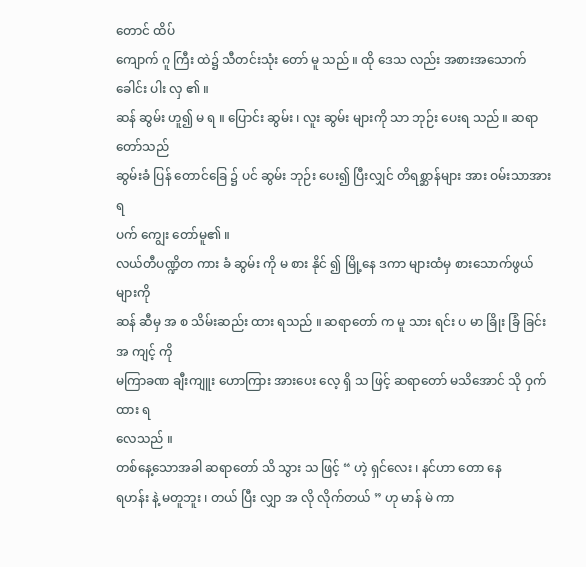တောင် ထိပ်
ကျောက် ဂူ ကြီး ထဲ၌ သီတင်းသုံး တော် မူ သည် ။ ထို ဒေသ လည်း အစားအသောက် ခေါင်း ပါး လှ ၏ ။
ဆန် ဆွမ်း ဟူ၍ မ ရ ။ ပြောင်း ဆွမ်း ၊ လူး ဆွမ်း များကို သာ ဘုဉ်း ပေးရ သည် ။ ဆရာတော်သည်
ဆွမ်းခံ ပြန် တောင်ခြေ ၌ ပင် ဆွမ်း ဘုဉ်း ပေး၍ ပြီးလျှင် တိရစ္ဆာန်များ အား ဝမ်းသာအားရ
ပက် ကျွေး တော်မူ၏ ။
လယ်တီပဏ္ဍိတ ကား ခံ ဆွမ်း ကို မ စား နိုင် ၍ မြို့နေ ဒကာ များထံမှ စားသောက်ဖွယ် များကို
ဆန် ဆီမှ အ စ သိမ်းဆည်း ထား ရသည် ။ ဆရာတော် က မူ သား ရင်း ပ မာ ခြိုး ခြံ ခြင်း အ ကျင့် ကို
မကြာခဏ ချီးကျူး ဟောကြား အားပေး လေ့ ရှိ သ ဖြင့် ဆရာတော် မသိအောင် သို ဝှက် ထား ရ
လေသည် ။
တစ်နေ့သောအခါ ဆရာတော် သိ သွား သ ဖြင့် “ ဟဲ့ ရှင်လေး ၊ နင်ဟာ တော နေ
ရဟန်း နဲ့ မတူဘူး ၊ တယ် ပြီး လျှာ အ လို လိုက်တယ် ” ဟု မာန် မဲ ကာ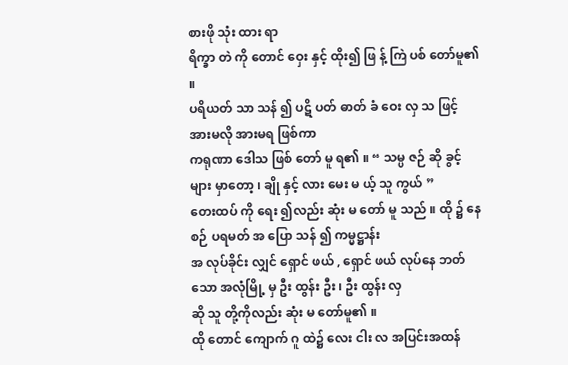စားဖို သုံး ထား ရာ
ရိက္ခာ တဲ ကို တောင် ဝှေး နှင့် ထိုး၍ ဖြ န့် ကြဲ ပစ် တော်မူ၏ ။
ပရိယတ် သာ သန် ၍ ပဋိ ပတ် ဓာတ် ခံ ဝေး လှ သ ဖြင့် အားမလို အားမရ ဖြစ်ကာ
ကရုဏာ ဒေါသ ဖြစ် တော် မူ ရ၏ ။ “ သမ္ပ ဇဉ် ဆို ခွင့် များ မှာတော့ ၊ ချို နှင့် လား မေး မ ယ့် သူ ကွယ် ”
တေးထပ် ကို ရေး ၍လည်း ဆုံး မ တော် မူ သည် ။ ထို ၌ နေစဉ် ပရမတ် အ ပြော သန် ၍ ကမ္မဋ္ဌာန်း
အ လုပ်ခိုင်း လျှင် ရှောင် ဖယ် , ရှောင် ဖယ် လုပ်နေ ဘတ် သော အလုံမြို့ မှ ဦး ထွန်း ဦး ၊ ဦး ထွန်း လှ
ဆို သူ တို့ကိုလည်း ဆုံး မ တော်မူ၏ ။
ထို တောင် ကျောက် ဂူ ထဲ၌ လေး ငါး လ အပြင်းအထန်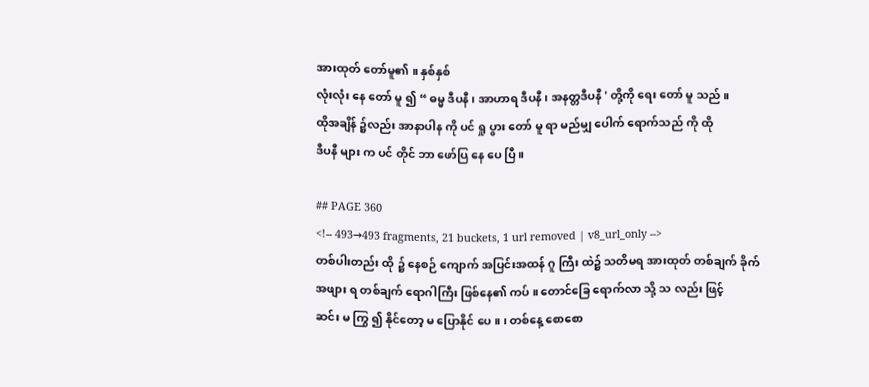အားထုတ် တော်မူ၏ ။ နှစ်နှစ်
လုံးလုံး နေ တော် မူ ၍ “ ဓမ္မ ဒီပနီ ၊ အာဟာရ ဒီပနီ ၊ အနတ္တဒီပနီ ' တို့ကို ရေး တော် မူ သည် ။
ထိုအချိန် ၌လည်း အာနာပါန ကို ပင် ရှု ပွား တော် မူ ရာ မည်မျှ ပေါက် ရောက်သည် ကို ထို
ဒီပနီ များ က ပင် တိုင် ဘာ ဖော်ပြ နေ ပေ ပြီ ။

## PAGE 360
<!-- 493→493 fragments, 21 buckets, 1 url removed | v8_url_only -->
တစ်ပါးတည်း ထို ၌ နေစဉ် ကျောက် အပြင်းအထန် ဂူ ကြီး ထဲ၌ သတိမရ အားထုတ် တစ်ချက် ခိုက် အဖျား ရ တစ်ချက် ရောဂါကြီး ဖြစ်နေ၏ ကပ် ။ တောင်ခြေ ရောက်လာ သို့ သ လည်း ဖြင့်
ဆင်း မ ကြွ ၍ နိုင်တော့ မ ပြောနိုင် ပေ ။ ၊ တစ်နေ့ စောစော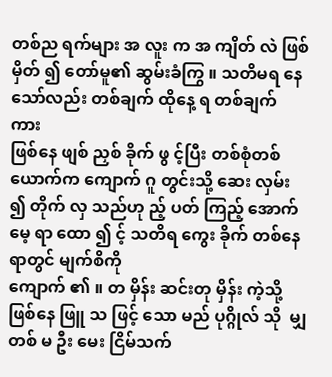တစ်ည ရက်များ အ လူး က အ ကျိတ် လဲ ဖြစ် မှိတ် ၍ တော်မူ၏ ဆွမ်းခံကြွ ။ သတိမရ နေသော်လည်း တစ်ချက် ထိုနေ့ ရ တစ်ချက် ကား
ဖြစ်နေ ဖျစ် ညှစ် ခိုက် ဖွ င့်ပြီး တစ်စုံတစ်ယောက်က ကျောက် ဂူ တွင်းသို့ ဆေး လှမ်း ၍ တိုက် လှ သည်ဟု ည့် ပတ် ကြည့် အောက်မေ့ ရာ ထော ၍ င့် သတိရ ကွေး ခိုက် တစ်နေရာတွင် မျက်စိကို
ကျောက် ၏ ။ တ မှိန်း ဆင်းတု မှိန်း ကဲ့သို့ ဖြစ်နေ ဖြူ သ ဖြင့် သော မည် ပုဂ္ဂိုလ် သို  မျှ တစ် မ ဦး မေး ငြိမ်သက်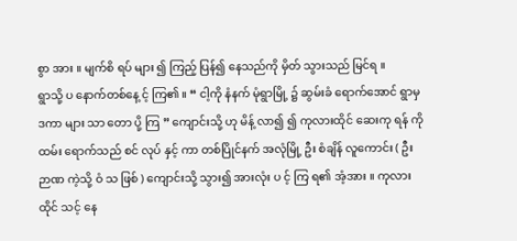စွာ အား ။ မျက်စိ ရပ် များ ၍ ကြည့် ပြန်၍ နေသည်ကို မှိတ် သွားသည် မြင်ရ ။
ရွာသို့ ပ နောက်တစ်နေ့ င့် ကြ၏ ။ “ ငါ့ကို နံနက် မုံရွာမြို့ ၌ ဆွမ်းခံ ရောက်အောင် ရွာမှ ဒကာ များ သာ တော ပို့ ကြ ” ကျောင်းသို့ ဟု မိန့် လာ၍ ၍ ကုလားထိုင် ဆေးကု ရန် ကို
ထမ်း ရောက်သည် စင် လုပ် နှင့် ကာ တစ်ပြိုင်နက် အလုံမြို့ ဦး စံချိန် လူကောင်း ( ဦး ဉာဏ ကဲ့သို့ ဝံ သ ဖြစ် ) ကျောင်းသို့ သွား၍ အားလုံး ပ င့် ကြ ရ၏ အံ့အား ။ ကုလားထိုင် သင့် နေ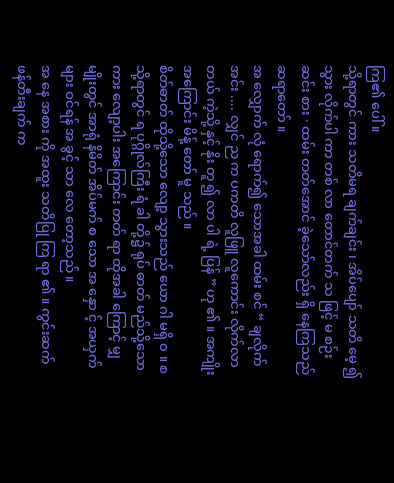ကြ၏ ပေါ် ။
သို့ရာတွင် ကား သတိမရ ချက်ချင်း ၊ အိပ်ပျော် သတိ မေ့ ၍ သွား လိုက်ပါ ကာ တစ် လာ တောင်တက် သ ဖြင့် မ စဉ်း ဆင်း စား · ထမ်း တတ်အောင် ခဲ့သော်လည်း ရှိ နေကြသည် ဆရာတော် ။
အ လျှောက် လုံ ရောက်၍ သောအခါ ထမ်း စင် “ ချလိုက် အင်း .... လျှင် ည က ပကတိ လူဖြူ လူကောင်း လိုက်လာတယ် ကဲ့သို့ နှင့် နိုး တူ ၍ လာ ပါ ရဲ့ ပြန် ” ဟု ၏ ။ အကျိုးအကြောင်း မိန့် တော် မူ သည် ။
စိတ်ဓာတ် ထိုသို့သော လျော့ သွားသည် ယော ဂါ မရှိ ဝ ။ စ သို့ရာတွင် ရ ပုဂ္ဂိုလ်ကြီး ရံ ခါ တို့၌ ရုပ် ဓာတ် မည်သို့သော ကား လျော့ပါး အကြောင်း တတ် ရာ ထိုအခါ ကြောင့် မျှ
မျိုးတွင် အာရုံ နိမိတ် အိပ်မက် စ သော အ နှော င့် အယှက် များ ဝင်ရန် အ ခွင့် သာ လေ တော့သည် ။
အ နေ အစား ကို အထူး သတိပြု ကြ ရာ ၏ ။ ကွင်းဆက် ဖန်တီးချက် က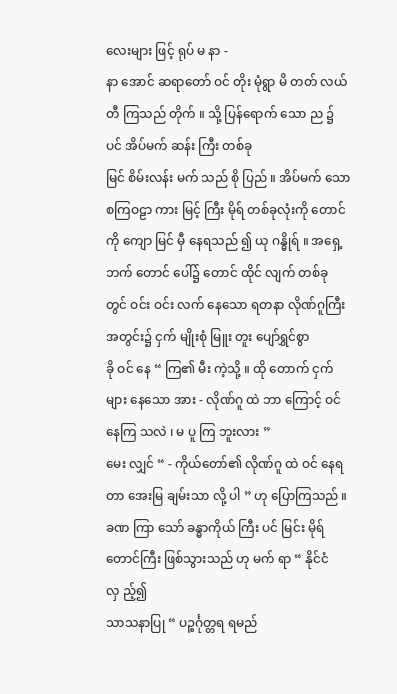လေးများ ဖြင့် ရုပ် မ နာ -
နာ အောင် ဆရာတော် ဝင် တိုး မုံရွာ မိ တတ် လယ်တီ ကြသည် တိုက် ။ သို့ ပြန်ရောက် သော ည ၌ ပင် အိပ်မက် ဆန်း ကြီး တစ်ခု
မြင် စိမ်းလန်း မက် သည် စို ပြည် ။ အိပ်မက် သော စကြဝဠာ ကား မြင့် ကြီး မိုရ် တစ်ခုလုံးကို တောင် ကို ကျော မြင် မှီ နေရသည် ၍ ယု ဂန္ဓိုရ် ။ အရှေ့ဘက် တောင် ပေါ်၌ တောင် ထိုင် လျက် တစ်ခု
တွင် ဝင်း ဝင်း လက် နေသော ရတနာ လိုဏ်ဂူကြီး အတွင်း၌ ငှက် မျိုးစုံ မြူး တူး ပျော်ရွှင်စွာ
ခို ဝင် နေ “ ကြ၏ မီး ကဲ့သို့ ။ ထို တောက် ငှက်များ နေသော အား - လိုဏ်ဂူ ထဲ ဘာ ကြောင့် ဝင် နေကြ သလဲ ၊ မ ပူ ကြ ဘူးလား ”
မေး လျှင် “ - ကိုယ်တော်၏ လိုဏ်ဂူ ထဲ ဝင် နေရတာ အေးမြ ချမ်းသာ လို့ ပါ ” ဟု ပြောကြသည် ။
ခဏ ကြာ သော် ခန္ဓာကိုယ် ကြီး ပင် မြင်း မိုရ် တောင်ကြီး ဖြစ်သွားသည် ဟု မက် ရာ “ နိုင်ငံ လှ ည့်၍
သာသနာပြု “ ပဉ္စင်္ဂုတ္တရ ရမည်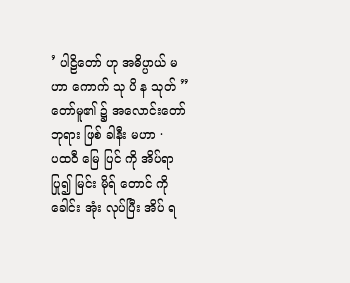’ ပါဠိတော် ဟု အဓိပ္ပာယ် မဟာ ကောက် သု ပိ န သုတ် ” တော်မူ၏ ၌ အလောင်းတော် ဘုရား ဖြစ် ခါနီး မဟာ ·
ပထဝီ မြေ ပြင် ကို အိပ်ရာ ပြု၍ မြင်း မိုရ် တောင် ကို ခေါင်း အုံး လုပ်ပြီး အိပ် ရ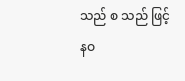သည် စ သည် ဖြင့်
နဝ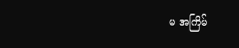မ အကြိမ်